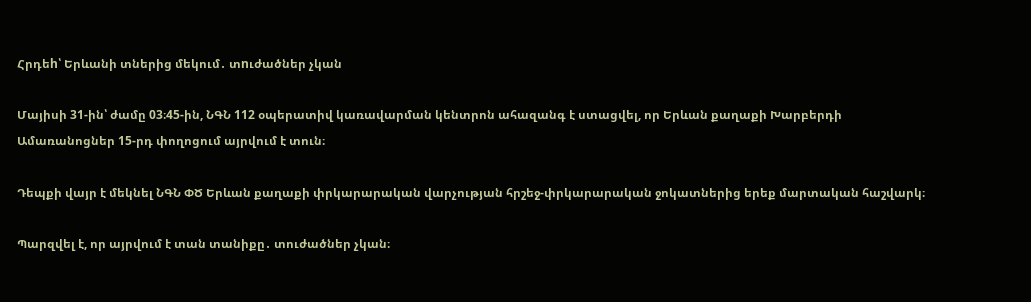Հրդեh՝ Երևանի տներից մեկում․ տnւժածներ չկան

Մայիսի 31-ին՝ ժամը 03։45-ին, ՆԳՆ 112 օպերատիվ կառավարման կենտրոն ահազանգ է ստացվել, որ Երևան քաղաքի Խարբերդի Ամառանոցներ 15-րդ փողոցում այրվում է տուն։

Դեպքի վայր է մեկնել ՆԳՆ ՓԾ Երևան քաղաքի փրկարարական վարչության հրշեջ-փրկարարական ջոկատներից երեք մարտական հաշվարկ։

Պարզվել է, որ այրվում է տան տանիքը․ տուժածներ չկան։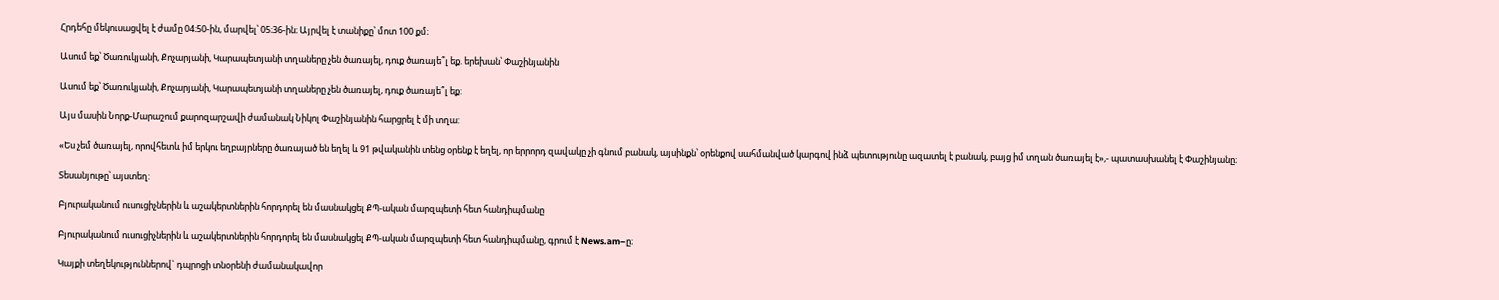Հրդեհը մեկուսացվել է ժամը 04։50-ին, մարվել՝ 05։36-ին։ Այրվել է տանիքը՝ մոտ 100 քմ։

Ասում եք՝ Ծառուկյանի, Քոչարյանի, Կարապետյանի տղաները չեն ծառայել, դուք ծառայե՞լ եք. երեխան՝ Փաշինյանին

Ասում եք՝ Ծառուկյանի, Քոչարյանի, Կարապետյանի տղաները չեն ծառայել, դուք ծառայե՞լ եք:

Այս մասին Նորք-Մարաշում քարոզարշավի ժամանակ Նիկոլ Փաշինյանին հարցրել է մի տղա:

«Ես չեմ ծառայել, որովհետև իմ երկու եղբայրները ծառայած են եղել և 91 թվականին տենց օրենք է եղել, որ երրորդ զավակը չի գնում բանակ, այսինքն՝ օրենքով սահմանված կարգով ինձ պետությունը ազատել է բանակ, բայց իմ տղան ծառայել է»,- պատասխանել է Փաշինյանը։

Տեսանյութը՝ այստեղ:

Բյուրականում ուսուցիչներին և աշակերտներին հորդորել են մասնակցել ՔՊ-ական մարզպետի հետ հանդիպմանը

Բյուրականում ուսուցիչներին և աշակերտներին հորդորել են մասնակցել ՔՊ-ական մարզպետի հետ հանդիպմանը, գրում է News.am–ը։

Կայքի տեղեկություններով` դպրոցի տնօրենի ժամանակավոր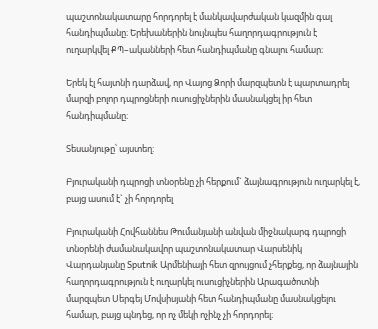պաշտոնակատարը հորդորել է մանկավարժական կազմին գալ հանդիպմանը։ Երեխաներին նույնպես հաղորդագրություն է ուղարկվել ՔՊ–ականների հետ հանդիպմանը գնալու համար։

Երեկ էլ հայտնի դարձավ, որ Վայոց Ձորի մարզպետն է պարտադրել մարզի բոլոր դպրոցների ուսուցիչներին մասնակցել իր հետ հանդիպմանը։

Տեսանյութը՝ այստեղ:

Բյուրականի դպրոցի տնօրենը չի հերքում` ձայնագրություն ուղարկել է, բայց ասում է` չի հորդորել

Բյուրականի Հովհաննես Թումանյանի անվան միջնակարգ դպրոցի տնօրենի ժամանակավոր պաշտոնակատար Վարսենիկ Վարդանյանը Sputnik Արմենիայի հետ զրույցում չհերքեց, որ ձայնային հաղորդագրություն է ուղարկել ուսուցիչներին Արագածոտնի մարզպետ Սերգեյ Մովսիսյանի հետ հանդիպմանը մասնակցելու համար, բայց պնդեց, որ ոչ մեկի ոչինչ չի հորդորել։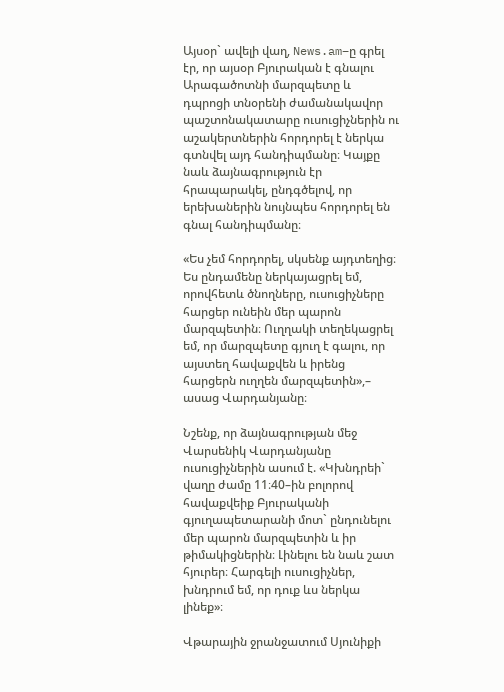Այսօր` ավելի վաղ, News.am–ը գրել էր, որ այսօր Բյուրական է գնալու Արագածոտնի մարզպետը և դպրոցի տնօրենի ժամանակավոր պաշտոնակատարը ուսուցիչներին ու աշակերտներին հորդորել է ներկա գտնվել այդ հանդիպմանը։ Կայքը նաև ձայնագրություն էր հրապարակել, ընդգծելով, որ երեխաներին նույնպես հորդորել են գնալ հանդիպմանը։

«Ես չեմ հորդորել, սկսենք այդտեղից։ Ես ընդամենը ներկայացրել եմ, որովհետև ծնողները, ուսուցիչները հարցեր ունեին մեր պարոն մարզպետին։ Ուղղակի տեղեկացրել եմ, որ մարզպետը գյուղ է գալու, որ այստեղ հավաքվեն և իրենց հարցերն ուղղեն մարզպետին»,– ասաց Վարդանյանը։

Նշենք, որ ձայնագրության մեջ Վարսենիկ Վարդանյանը ուսուցիչներին ասում է. «Կխնդրեի` վաղը ժամը 11։40–ին բոլորով հավաքվեիք Բյուրականի գյուղապետարանի մոտ` ընդունելու մեր պարոն մարզպետին և իր թիմակիցներին։ Լինելու են նաև շատ հյուրեր։ Հարգելի ուսուցիչներ, խնդրում եմ, որ դուք ևս ներկա լինեք»։

Վթարային ջրանջատում Սյունիքի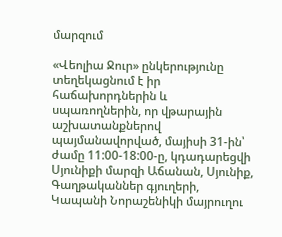մարզում

«Վեոլիա Ջուր» ընկերությունը տեղեկացնում է իր հաճախորդներին և սպառողներին, որ վթարային աշխատանքներով պայմանավորված, մայիսի 31-ին՝ ժամը 11:00-18:00-ը, կդադարեցվի Սյունիքի մարզի Աճանան, Սյունիք, Գաղթականներ գյուղերի, Կապանի Նորաշենիկի մայրուղու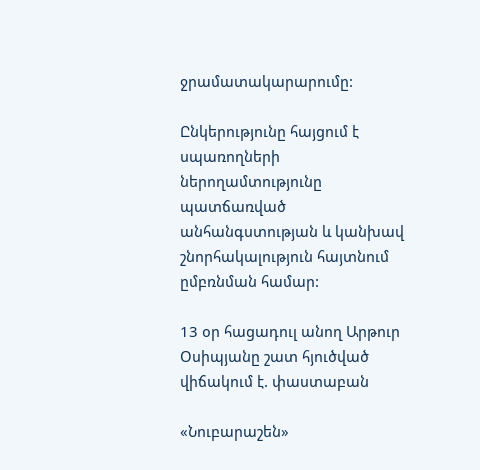ջրամատակարարումը:

Ընկերությունը հայցում է սպառողների ներողամտությունը պատճառված անհանգստության և կանխավ շնորհակալություն հայտնում ըմբռնման համար:

13 օր հացադուլ անող Արթուր Օսիպյանը շատ հյուծված վիճակում է. փաստաբան

«Նուբարաշեն»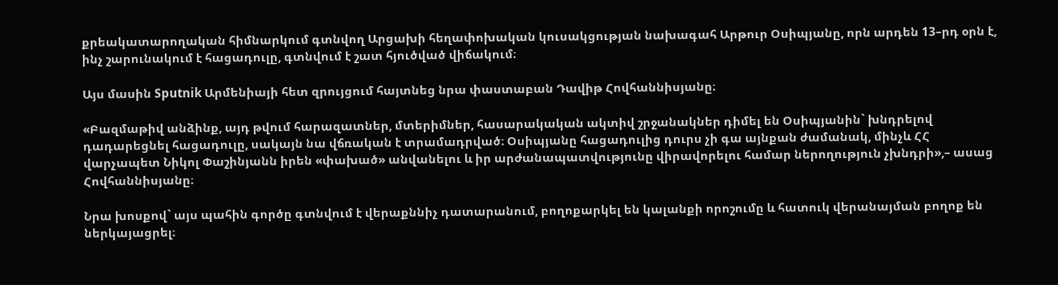քրեակատարողական հիմնարկում գտնվող Արցախի հեղափոխական կուսակցության նախագահ Արթուր Օսիպյանը, որն արդեն 13–րդ օրն է, ինչ շարունակում է հացադուլը, գտնվում է շատ հյուծված վիճակում։

Այս մասին Sputnik Արմենիայի հետ զրույցում հայտնեց նրա փաստաբան Դավիթ Հովհաննիսյանը։

«Բազմաթիվ անձինք, այդ թվում հարազատներ, մտերիմներ, հասարակական ակտիվ շրջանակներ դիմել են Օսիպյանին` խնդրելով դադարեցնել հացադուլը, սակայն նա վճռական է տրամադրված։ Օսիպյանը հացադուլից դուրս չի գա այնքան ժամանակ, մինչև ՀՀ վարչապետ Նիկոլ Փաշինյանն իրեն «փախած» անվանելու և իր արժանապատվությունը վիրավորելու համար ներողություն չխնդրի»,– ասաց Հովհաննիսյանը։

Նրա խոսքով` այս պահին գործը գտնվում է վերաքննիչ դատարանում, բողոքարկել են կալանքի որոշումը և հատուկ վերանայման բողոք են ներկայացրել։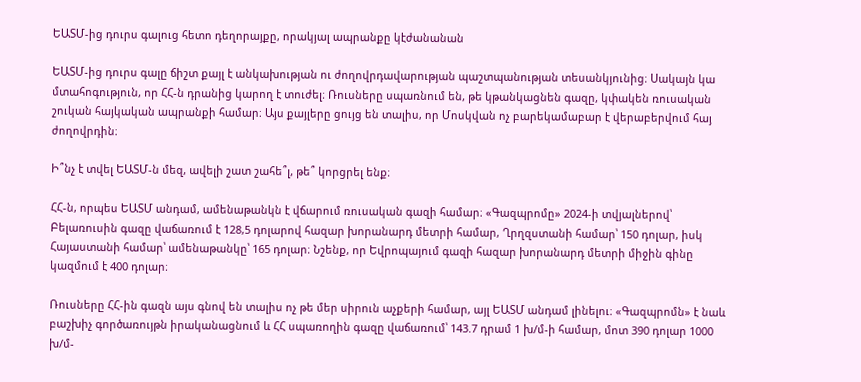ԵԱՏՄ-ից դուրս գալուց հետո դեղորայքը, որակյալ ապրանքը կէժանանան

ԵԱՏՄ-ից դուրս գալը ճիշտ քայլ է անկախության ու ժողովրդավարության պաշտպանության տեսանկյունից։ Սակայն կա մտահոգություն, որ ՀՀ-ն դրանից կարող է տուժել։ Ռուսները սպառնում են, թե կթանկացնեն գազը, կփակեն ռուսական շուկան հայկական ապրանքի համար։ Այս քայլերը ցույց են տալիս, որ Մոսկվան ոչ բարեկամաբար է վերաբերվում հայ ժողովրդին։

Ի՞նչ է տվել ԵԱՏՄ-ն մեզ, ավելի շատ շահե՞լ, թե՞ կորցրել ենք։

ՀՀ-ն, որպես ԵԱՏՄ անդամ, ամենաթանկն է վճարում ռուսական գազի համար։ «Գազպրոմը» 2024-ի տվյալներով՝ Բելառուսին գազը վաճառում է 128,5 դոլարով հազար խորանարդ մետրի համար, Ղրղզստանի համար՝ 150 դոլար, իսկ Հայաստանի համար՝ ամենաթանկը՝ 165 դոլար։ Նշենք, որ Եվրոպայում գազի հազար խորանարդ մետրի միջին գինը կազմում է 400 դոլար։

Ռուսները ՀՀ-ին գազն այս գնով են տալիս ոչ թե մեր սիրուն աչքերի համար, այլ ԵԱՏՄ անդամ լինելու։ «Գազպրոմն» է նաև բաշխիչ գործառույթն իրականացնում և ՀՀ սպառողին գազը վաճառում՝ 143.7 դրամ 1 խ/մ-ի համար, մոտ 390 դոլար 1000 խ/մ-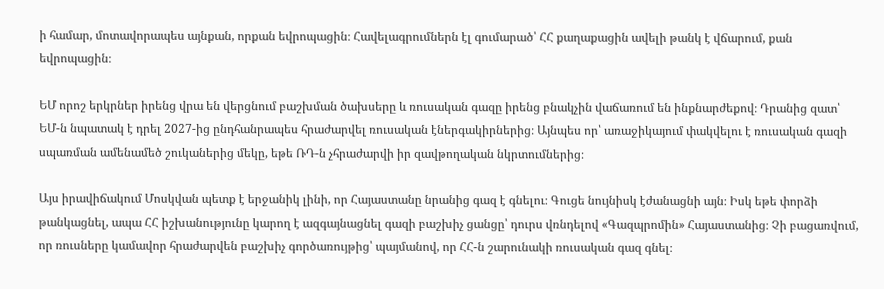ի համար, մոտավորապես այնքան, որքան եվրոպացին։ Հավելագրումներն էլ գումարած՝ ՀՀ քաղաքացին ավելի թանկ է վճարում, քան եվրոպացին։

ԵՄ որոշ երկրներ իրենց վրա են վերցնում բաշխման ծախսերը և ռուսական գազը իրենց բնակչին վաճառում են ինքնարժեքով։ Դրանից զատ՝ ԵՄ-ն նպատակ է դրել 2027-ից ընդհանրապես հրաժարվել ռուսական էներգակիրներից։ Այնպես որ՝ առաջիկայում փակվելու է ռուսական գազի սպառման ամենամեծ շուկաներից մեկը, եթե ՌԴ-ն չհրաժարվի իր զավթողական նկրտումներից։

Այս իրավիճակում Մոսկվան պետք է երջանիկ լինի, որ Հայաստանը նրանից գազ է գնելու։ Գուցե նույնիսկ էժանացնի այն։ Իսկ եթե փորձի թանկացնել, ապա ՀՀ իշխանությունը կարող է ազգայնացնել գազի բաշխիչ ցանցը՝ դուրս վռնդելով «Գազպրոմին» Հայաստանից։ Չի բացառվում, որ ռուսները կամավոր հրաժարվեն բաշխիչ գործառույթից՝ պայմանով, որ ՀՀ-ն շարունակի ռուսական գազ գնել։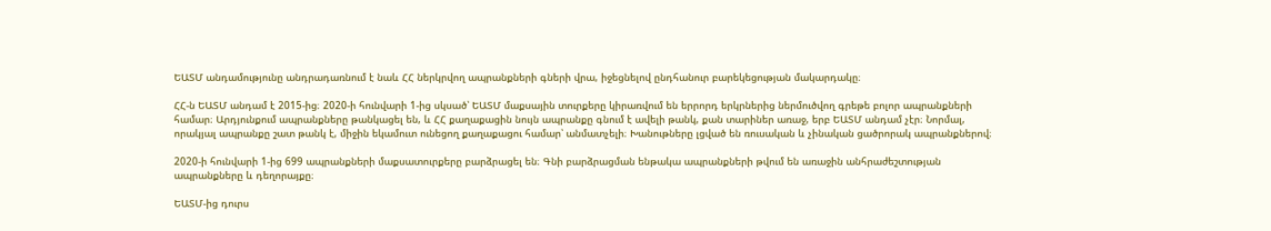ԵԱՏՄ անդամությունը անդրադառնում է նաև ՀՀ ներկրվող ապրանքների գների վրա, իջեցնելով ընդհանուր բարեկեցության մակարդակը։

ՀՀ-ն ԵԱՏՄ անդամ է 2015-ից։ 2020-ի հունվարի 1-ից սկսած՝ ԵԱՏՄ մաքսային տուրքերը կիրառվում են երրորդ երկրներից ներմուծվող գրեթե բոլոր ապրանքների համար։ Արդյունքում ապրանքները թանկացել են, և ՀՀ քաղաքացին նույն ապրանքը գնում է ավելի թանկ, քան տարիներ առաջ, երբ ԵԱՏՄ անդամ չէր։ Նորմալ, որակյալ ապրանքը շատ թանկ է, միջին եկամուտ ունեցող քաղաքացու համար՝ անմատչելի։ Խանութները լցված են ռուսական և չինական ցածրորակ ապրանքներով։

2020-ի հունվարի 1-ից 699 ապրանքների մաքսատուրքերը բարձրացել են։ Գնի բարձրացման ենթակա ապրանքների թվում են առաջին անհրաժեշտության ապրանքները և դեղորայքը։

ԵԱՏՄ-ից դուրս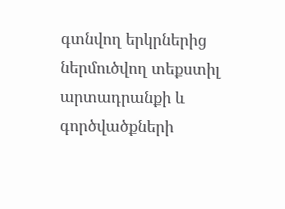գտնվող երկրներից ներմուծվող տեքստիլ արտադրանքի և գործվածքների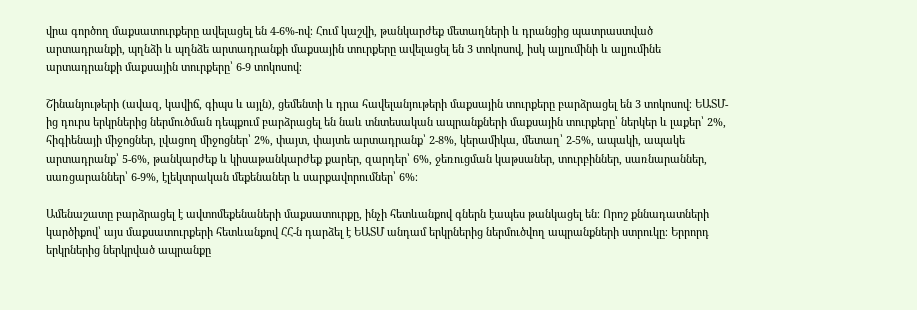վրա գործող մաքսատուրքերը ավելացել են 4-6%-ով։ Հում կաշվի, թանկարժեք մետաղների և դրանցից պատրաստված արտադրանքի, պղնձի և պղնձե արտադրանքի մաքսային տուրքերը ավելացել են 3 տոկոսով, իսկ ալյումինի և ալյումինե արտադրանքի մաքսային տուրքերը՝ 6-9 տոկոսով։

Շինանյութերի (ավազ, կավիճ, գիպս և այլն), ցեմենտի և դրա հավելանյութերի մաքսային տուրքերը բարձրացել են 3 տոկոսով։ ԵԱՏՄ-ից դուրս երկրներից ներմուծման դեպքում բարձրացել են նաև տնտեսական ապրանքների մաքսային տուրքերը՝ ներկեր և լաքեր՝ 2%, հիգիենայի միջոցներ, լվացող միջոցներ՝ 2%, փայտ, փայտե արտադրանք՝ 2-8%, կերամիկա, մետաղ՝ 2-5%, ապակի, ապակե արտադրանք՝ 5-6%, թանկարժեք և կիսաթանկարժեք քարեր, զարդեր՝ 6%, ջեռուցման կաթսաներ, տուրբիններ, սառնարաններ, սառցարաններ՝ 6-9%, էլեկտրական մեքենաներ և սարքավորումներ՝ 6%։

Ամենաշատը բարձրացել է ավտոմեքենաների մաքսատուրքը, ինչի հետևանքով գներն էապես թանկացել են։ Որոշ քննադատների կարծիքով՝ այս մաքսատուրքերի հետևանքով ՀՀ-ն դարձել է ԵԱՏՄ անդամ երկրներից ներմուծվող ապրանքների ստրուկը։ Երրորդ երկրներից ներկրված ապրանքը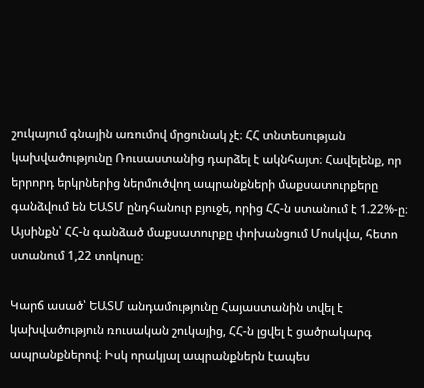շուկայում գնային առումով մրցունակ չէ։ ՀՀ տնտեսության կախվածությունը Ռուսաստանից դարձել է ակնհայտ։ Հավելենք, որ երրորդ երկրներից ներմուծվող ապրանքների մաքսատուրքերը գանձվում են ԵԱՏՄ ընդհանուր բյուջե, որից ՀՀ-ն ստանում է 1.22%-ը։ Այսինքն՝ ՀՀ-ն գանձած մաքսատուրքը փոխանցում Մոսկվա, հետո ստանում 1,22 տոկոսը։

Կարճ ասած՝ ԵԱՏՄ անդամությունը Հայաստանին տվել է կախվածություն ռուսական շուկայից, ՀՀ-ն լցվել է ցածրակարգ ապրանքներով։ Իսկ որակյալ ապրանքներն էապես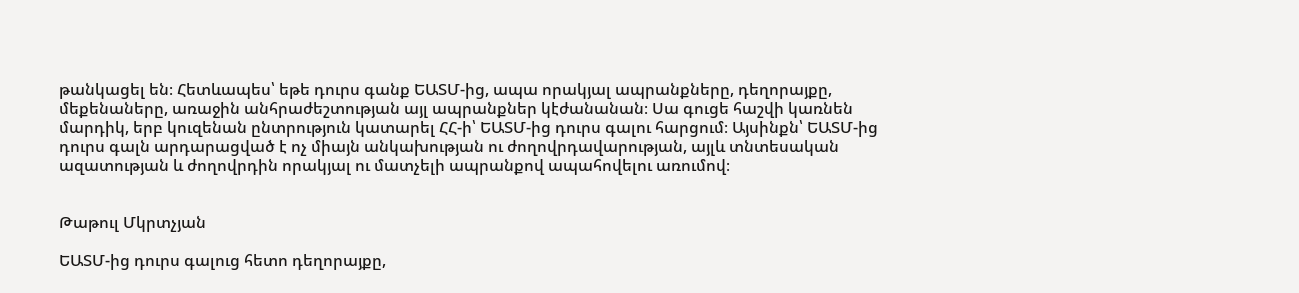թանկացել են։ Հետևապես՝ եթե դուրս գանք ԵԱՏՄ-ից, ապա որակյալ ապրանքները, դեղորայքը, մեքենաները, առաջին անհրաժեշտության այլ ապրանքներ կէժանանան։ Սա գուցե հաշվի կառնեն մարդիկ, երբ կուզենան ընտրություն կատարել ՀՀ-ի՝ ԵԱՏՄ-ից դուրս գալու հարցում։ Այսինքն՝ ԵԱՏՄ-ից դուրս գալն արդարացված է ոչ միայն անկախության ու ժողովրդավարության, այլև տնտեսական ազատության և ժողովրդին որակյալ ու մատչելի ապրանքով ապահովելու առումով։


Թաթուլ Մկրտչյան

ԵԱՏՄ-ից դուրս գալուց հետո դեղորայքը,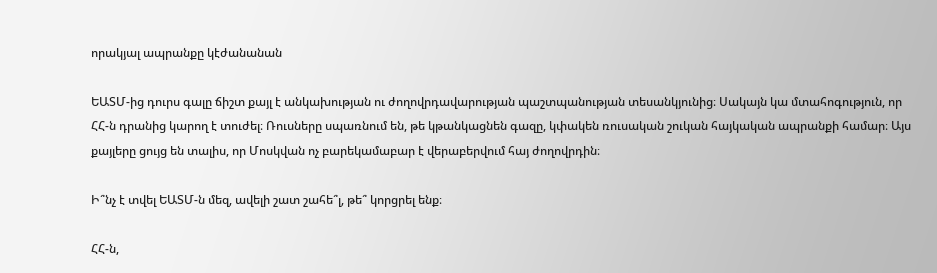որակյալ ապրանքը կէժանանան

ԵԱՏՄ-ից դուրս գալը ճիշտ քայլ է անկախության ու ժողովրդավարության պաշտպանության տեսանկյունից։ Սակայն կա մտահոգություն, որ ՀՀ-ն դրանից կարող է տուժել։ Ռուսները սպառնում են, թե կթանկացնեն գազը, կփակեն ռուսական շուկան հայկական ապրանքի համար։ Այս քայլերը ցույց են տալիս, որ Մոսկվան ոչ բարեկամաբար է վերաբերվում հայ ժողովրդին։

Ի՞նչ է տվել ԵԱՏՄ-ն մեզ, ավելի շատ շահե՞լ, թե՞ կորցրել ենք։

ՀՀ-ն,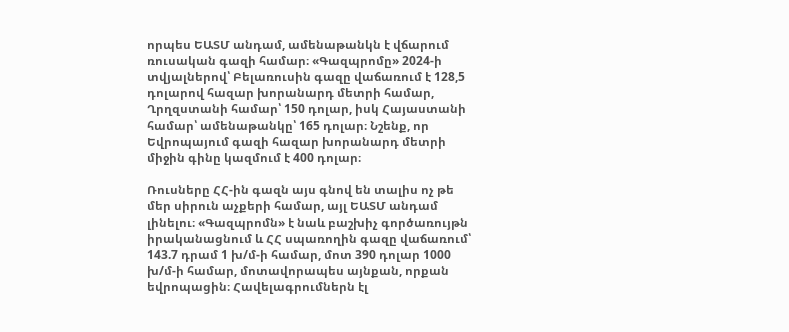որպես ԵԱՏՄ անդամ, ամենաթանկն է վճարում ռուսական գազի համար։ «Գազպրոմը» 2024-ի տվյալներով՝ Բելառուսին գազը վաճառում է 128,5 դոլարով հազար խորանարդ մետրի համար, Ղրղզստանի համար՝ 150 դոլար, իսկ Հայաստանի համար՝ ամենաթանկը՝ 165 դոլար։ Նշենք, որ Եվրոպայում գազի հազար խորանարդ մետրի միջին գինը կազմում է 400 դոլար։

Ռուսները ՀՀ-ին գազն այս գնով են տալիս ոչ թե մեր սիրուն աչքերի համար, այլ ԵԱՏՄ անդամ լինելու։ «Գազպրոմն» է նաև բաշխիչ գործառույթն իրականացնում և ՀՀ սպառողին գազը վաճառում՝ 143.7 դրամ 1 խ/մ-ի համար, մոտ 390 դոլար 1000 խ/մ-ի համար, մոտավորապես այնքան, որքան եվրոպացին։ Հավելագրումներն էլ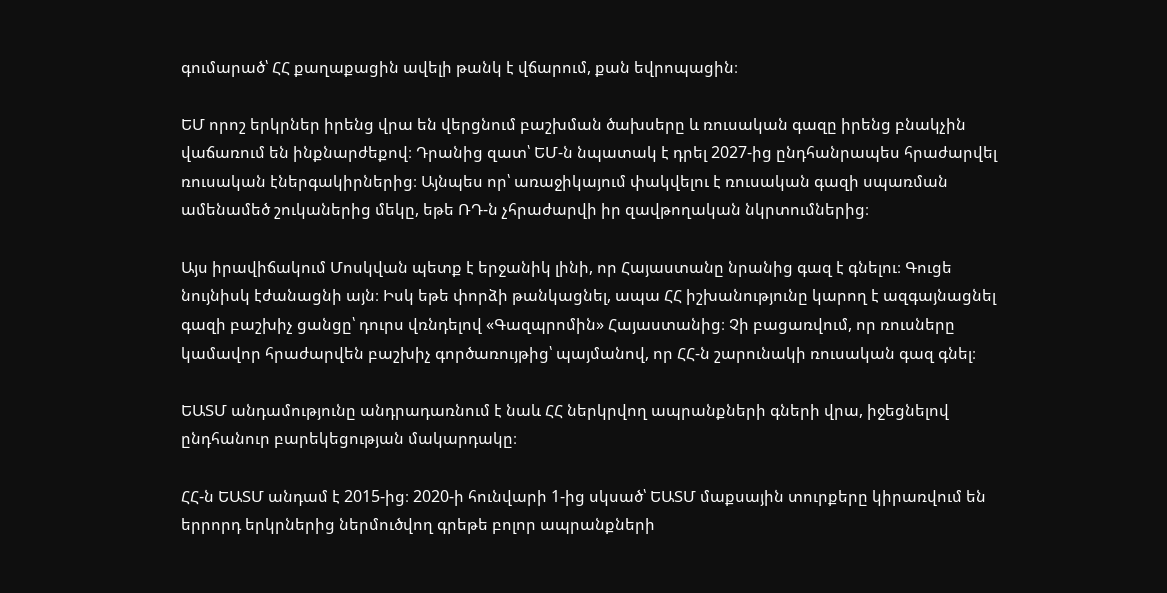գումարած՝ ՀՀ քաղաքացին ավելի թանկ է վճարում, քան եվրոպացին։

ԵՄ որոշ երկրներ իրենց վրա են վերցնում բաշխման ծախսերը և ռուսական գազը իրենց բնակչին վաճառում են ինքնարժեքով։ Դրանից զատ՝ ԵՄ-ն նպատակ է դրել 2027-ից ընդհանրապես հրաժարվել ռուսական էներգակիրներից։ Այնպես որ՝ առաջիկայում փակվելու է ռուսական գազի սպառման ամենամեծ շուկաներից մեկը, եթե ՌԴ-ն չհրաժարվի իր զավթողական նկրտումներից։

Այս իրավիճակում Մոսկվան պետք է երջանիկ լինի, որ Հայաստանը նրանից գազ է գնելու։ Գուցե նույնիսկ էժանացնի այն։ Իսկ եթե փորձի թանկացնել, ապա ՀՀ իշխանությունը կարող է ազգայնացնել գազի բաշխիչ ցանցը՝ դուրս վռնդելով «Գազպրոմին» Հայաստանից։ Չի բացառվում, որ ռուսները կամավոր հրաժարվեն բաշխիչ գործառույթից՝ պայմանով, որ ՀՀ-ն շարունակի ռուսական գազ գնել։

ԵԱՏՄ անդամությունը անդրադառնում է նաև ՀՀ ներկրվող ապրանքների գների վրա, իջեցնելով ընդհանուր բարեկեցության մակարդակը։

ՀՀ-ն ԵԱՏՄ անդամ է 2015-ից։ 2020-ի հունվարի 1-ից սկսած՝ ԵԱՏՄ մաքսային տուրքերը կիրառվում են երրորդ երկրներից ներմուծվող գրեթե բոլոր ապրանքների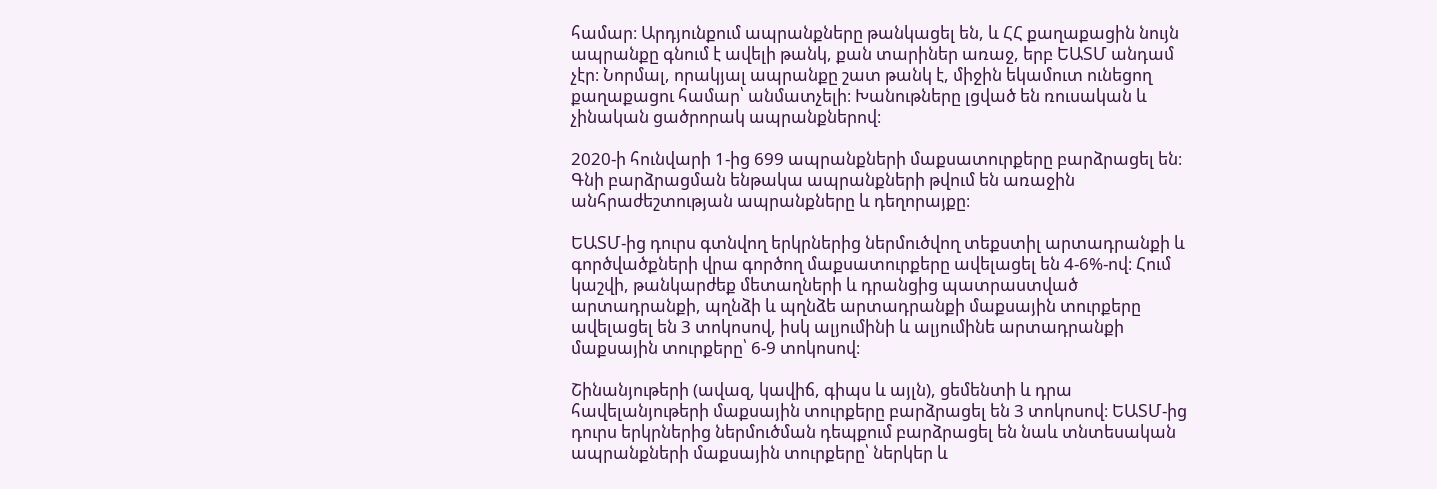համար։ Արդյունքում ապրանքները թանկացել են, և ՀՀ քաղաքացին նույն ապրանքը գնում է ավելի թանկ, քան տարիներ առաջ, երբ ԵԱՏՄ անդամ չէր։ Նորմալ, որակյալ ապրանքը շատ թանկ է, միջին եկամուտ ունեցող քաղաքացու համար՝ անմատչելի։ Խանութները լցված են ռուսական և չինական ցածրորակ ապրանքներով։

2020-ի հունվարի 1-ից 699 ապրանքների մաքսատուրքերը բարձրացել են։ Գնի բարձրացման ենթակա ապրանքների թվում են առաջին անհրաժեշտության ապրանքները և դեղորայքը։

ԵԱՏՄ-ից դուրս գտնվող երկրներից ներմուծվող տեքստիլ արտադրանքի և գործվածքների վրա գործող մաքսատուրքերը ավելացել են 4-6%-ով։ Հում կաշվի, թանկարժեք մետաղների և դրանցից պատրաստված արտադրանքի, պղնձի և պղնձե արտադրանքի մաքսային տուրքերը ավելացել են 3 տոկոսով, իսկ ալյումինի և ալյումինե արտադրանքի մաքսային տուրքերը՝ 6-9 տոկոսով։

Շինանյութերի (ավազ, կավիճ, գիպս և այլն), ցեմենտի և դրա հավելանյութերի մաքսային տուրքերը բարձրացել են 3 տոկոսով։ ԵԱՏՄ-ից դուրս երկրներից ներմուծման դեպքում բարձրացել են նաև տնտեսական ապրանքների մաքսային տուրքերը՝ ներկեր և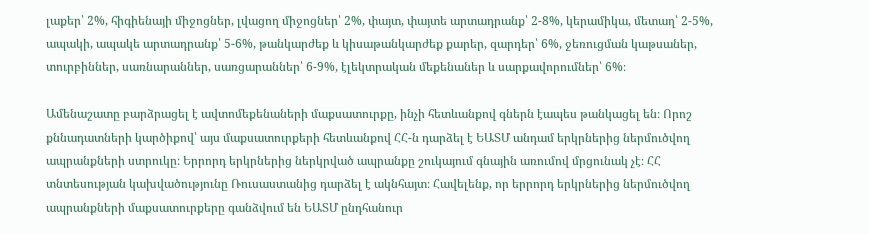լաքեր՝ 2%, հիգիենայի միջոցներ, լվացող միջոցներ՝ 2%, փայտ, փայտե արտադրանք՝ 2-8%, կերամիկա, մետաղ՝ 2-5%, ապակի, ապակե արտադրանք՝ 5-6%, թանկարժեք և կիսաթանկարժեք քարեր, զարդեր՝ 6%, ջեռուցման կաթսաներ, տուրբիններ, սառնարաններ, սառցարաններ՝ 6-9%, էլեկտրական մեքենաներ և սարքավորումներ՝ 6%։

Ամենաշատը բարձրացել է ավտոմեքենաների մաքսատուրքը, ինչի հետևանքով գներն էապես թանկացել են։ Որոշ քննադատների կարծիքով՝ այս մաքսատուրքերի հետևանքով ՀՀ-ն դարձել է ԵԱՏՄ անդամ երկրներից ներմուծվող ապրանքների ստրուկը։ Երրորդ երկրներից ներկրված ապրանքը շուկայում գնային առումով մրցունակ չէ։ ՀՀ տնտեսության կախվածությունը Ռուսաստանից դարձել է ակնհայտ։ Հավելենք, որ երրորդ երկրներից ներմուծվող ապրանքների մաքսատուրքերը գանձվում են ԵԱՏՄ ընդհանուր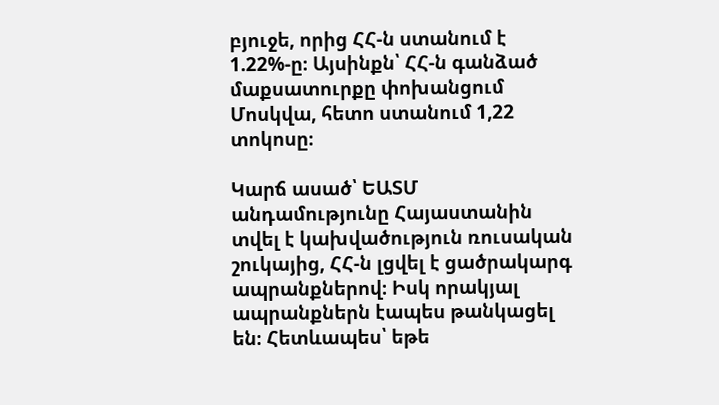բյուջե, որից ՀՀ-ն ստանում է 1.22%-ը։ Այսինքն՝ ՀՀ-ն գանձած մաքսատուրքը փոխանցում Մոսկվա, հետո ստանում 1,22 տոկոսը։

Կարճ ասած՝ ԵԱՏՄ անդամությունը Հայաստանին տվել է կախվածություն ռուսական շուկայից, ՀՀ-ն լցվել է ցածրակարգ ապրանքներով։ Իսկ որակյալ ապրանքներն էապես թանկացել են։ Հետևապես՝ եթե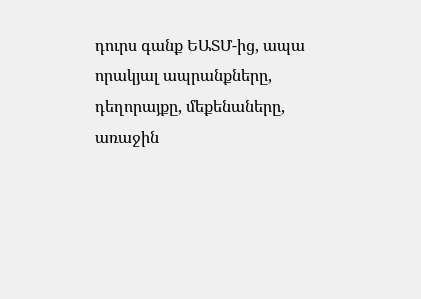դուրս գանք ԵԱՏՄ-ից, ապա որակյալ ապրանքները, դեղորայքը, մեքենաները, առաջին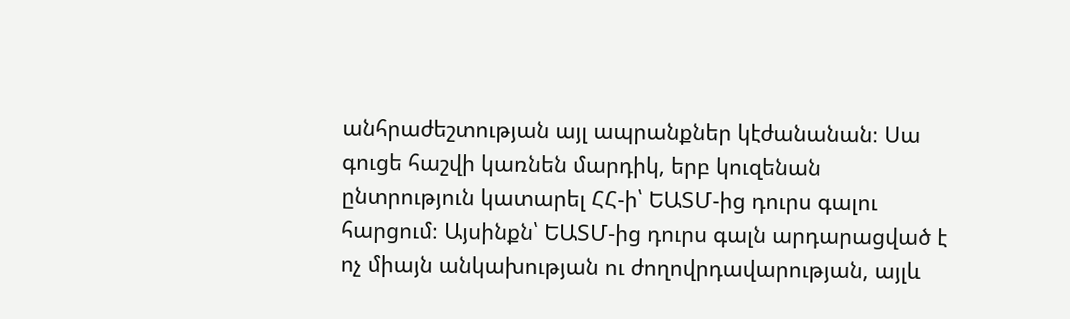անհրաժեշտության այլ ապրանքներ կէժանանան։ Սա գուցե հաշվի կառնեն մարդիկ, երբ կուզենան ընտրություն կատարել ՀՀ-ի՝ ԵԱՏՄ-ից դուրս գալու հարցում։ Այսինքն՝ ԵԱՏՄ-ից դուրս գալն արդարացված է ոչ միայն անկախության ու ժողովրդավարության, այլև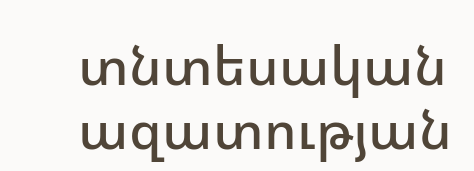տնտեսական ազատության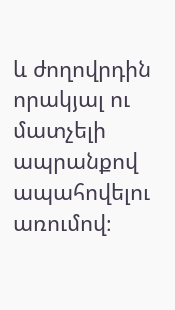և ժողովրդին որակյալ ու մատչելի ապրանքով ապահովելու առումով։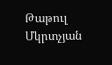Թաթուլ Մկրտչյան